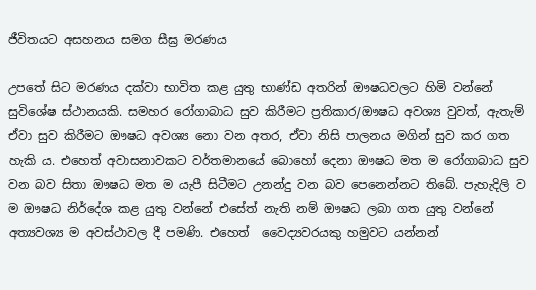ජීවිතයට අසහනය සමග සීඝ්‍ර මරණය

උපතේ සිට මරණය දක්වා භාවිත කළ යුතු භාණ්ඩ අතරින් ඖෂධවලට හිමි වන්නේ සුවිශේෂ ස්ථානයකි. සමහර රෝගාබාධ සුව කිරීමට ප්‍රතිකාර/ඖෂධ අවශ්‍ය වුවත්, ඇතැම් ඒවා සුව කිරීමට ඖෂධ අවශ්‍ය නො වන අතර, ඒවා නිසි පාලනය මගින් සුව කර ගත හැකි ය. එහෙත් අවාසනාවකට වර්තමානයේ බොහෝ දෙනා ඖෂධ මත ම රෝගාබාධ සුව වන බව සිතා ඖෂධ මත ම යැපී සිටීමට උනන්දු වන බව පෙනෙන්නට තිබේ. පැහැදිලි ව ම ඖෂධ නිර්දේශ කළ යුතු වන්නේ එසේත් නැති නම් ඖෂධ ලබා ගත යුතු වන්නේ අත්‍යවශ්‍ය ම අවස්ථාවල දී පමණි. එහෙත්  වෛද්‍යවරයකු හමුවට යන්නන්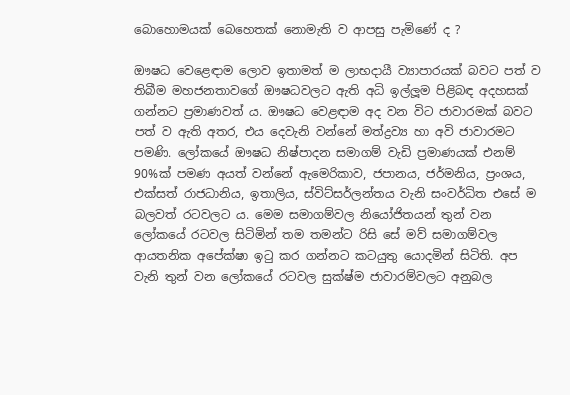බොහොමයක් බෙහෙතක් නොමැති ව ආපසු පැමිණේ ද ?

ඖෂධ වෙළෙඳාම ලොව ඉතාමත් ම ලාභදායී ව්‍යාපාරයක් බවට පත් ව තිබීම මහජනතාවගේ ඖෂධවලට ඇති අධි ඉල්ලූම පිළිබඳ අදහසක් ගන්නට ප්‍රමාණවත් ය. ඖෂධ වෙළඳාම අද වන විට ජාවාරමක් බවට පත් ව ඇති අතර, එය දෙවැනි වන්නේ මත්ද්‍රව්‍ය හා අවි ජාවාරමට පමණි. ලෝකයේ ඖෂධ නිෂ්පාදන සමාගම් වැඩි ප්‍රමාණයක් එනම් 90%ක් පමණ අයත් වන්නේ ඇමෙරිකාව, ජපානය, ජර්මනිය, ප්‍රංශය, එක්සත් රාජධානිය, ඉතාලිය, ස්විට්සර්ලන්තය වැනි සංවර්ධිත එසේ ම බලවත් රටවලට ය. මෙම සමාගම්වල නියෝජිතයන් තුන් වන ලෝකයේ රටවල සිටිමින් තම තමන්ට රිසි සේ මව් සමාගම්වල ආයතනික අපේක්ෂා ඉටු කර ගන්නට කටයුතු යොදමින් සිටිති. අප වැනි තුන් වන ලෝකයේ රටවල සුක්ෂ්ම ජාවාරම්වලට අනුබල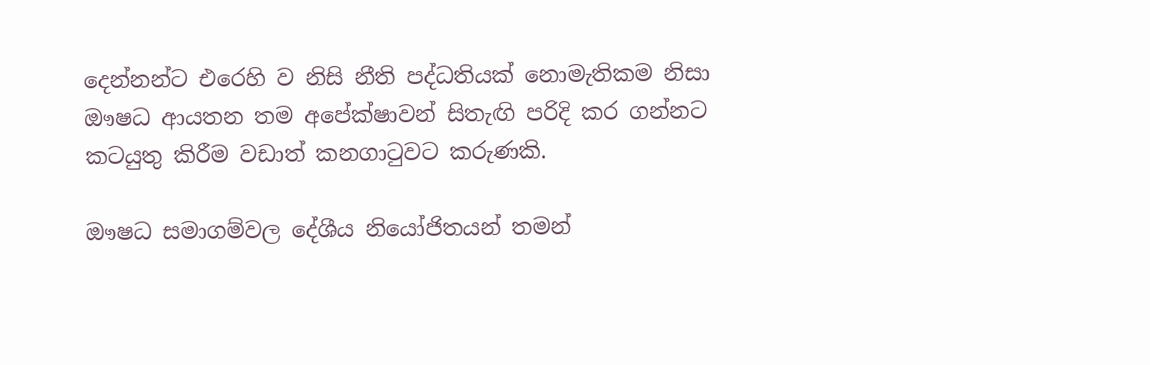දෙන්නන්ට එරෙහි ව නිසි නීති පද්ධතියක් නොමැතිකම නිසා ඖෂධ ආයතන තම අපේක්ෂාවන් සිතැඟි පරිදි කර ගන්නට කටයුතු කිරීම වඩාත් කනගාටුවට කරුණකි.

ඖෂධ සමාගම්වල දේශීය නියෝජිතයන් තමන්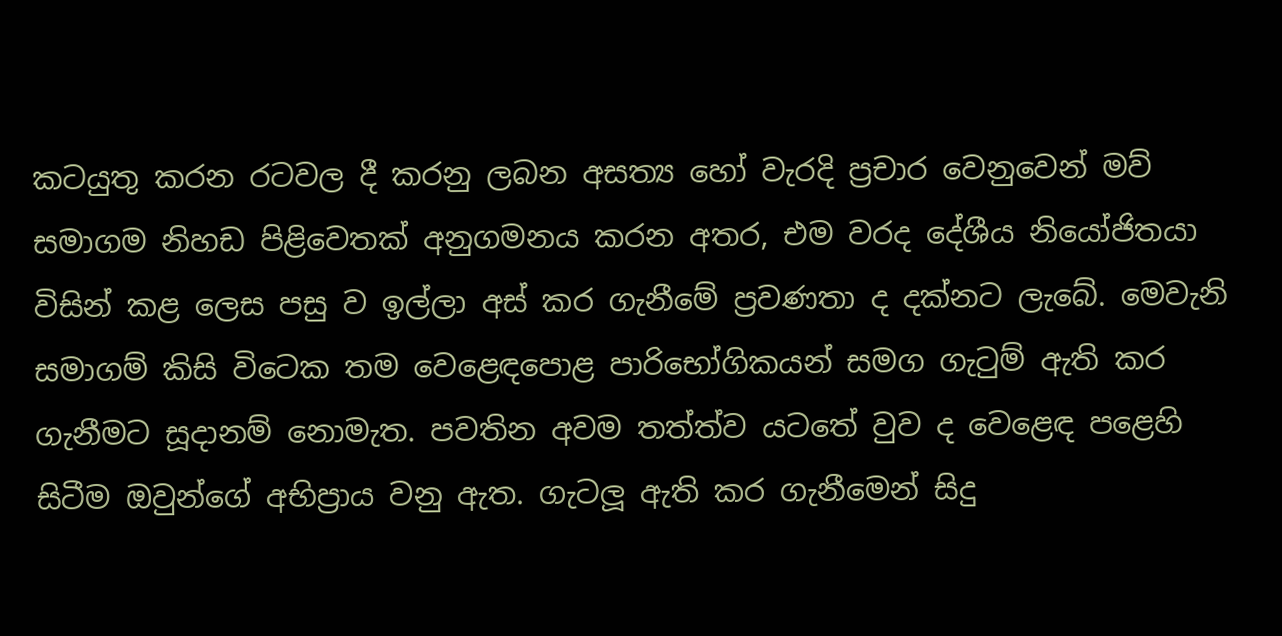කටයුතු කරන රටවල දී කරනු ලබන අසත්‍ය හෝ වැරදි ප්‍රචාර වෙනුවෙන් මව් සමාගම නිහඩ පිළිවෙතක් අනුගමනය කරන අතර, එම වරද දේශීය නියෝජිතයා විසින් කළ ලෙස පසු ව ඉල්ලා අස් කර ගැනීමේ ප්‍රවණතා ද දක්නට ලැබේ. මෙවැනි සමාගම් කිසි විටෙක තම වෙළෙඳපොළ පාරිභෝගිකයන් සමග ගැටුම් ඇති කර ගැනීමට සූදානම් නොමැත. පවතින අවම තත්ත්ව යටතේ වුව ද වෙළෙඳ පළෙහි සිටීම ඔවුන්ගේ අභිප්‍රාය වනු ඇත. ගැටලූ ඇති කර ගැනීමෙන් සිදු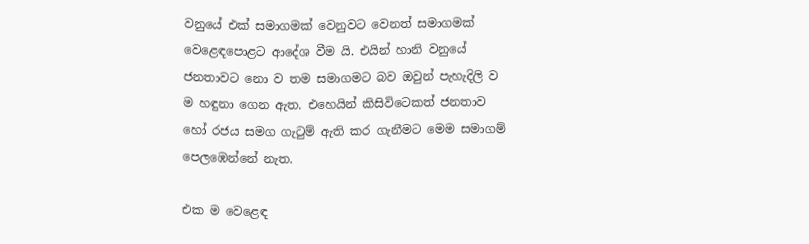වනුයේ එක් සමාගමක් වෙනුවට වෙනත් සමාගමක් වෙළෙඳපොළට ආදේශ වීම යි. එයින් හානි වනුයේ ජනතාවට නො ව තම සමාගමට බව ඔවුන් පැහැදිලි ව ම හඳුනා ගෙන ඇත. එහෙයින් කිසිවිටෙකත් ජනතාව හෝ රජය සමග ගැටුම් ඇති කර ගැනීමට මෙම සමාගම් පෙලඹෙන්නේ නැත.

එක ම වෙළෙඳ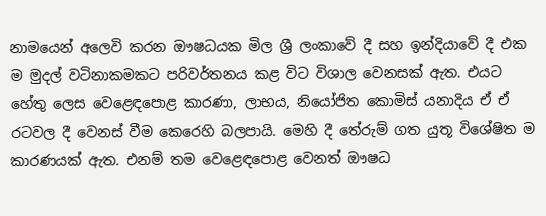නාමයෙන් අලෙවි කරන ඖෂධයක මිල ශ්‍රී ලංකාවේ දී සහ ඉන්දියාවේ දී එක ම මුදල් වටිනාකමකට පරිවර්තනය කළ විට විශාල වෙනසක් ඇත. එයට හේතු ලෙස වෙළෙඳපොළ කාරණා, ලාභය, නියෝජිත කොමිස් යනාදිය ඒ ඒ රටවල දී වෙනස් වීම කෙරෙහි බලපායි. මෙහි දී තේරුම් ගත යුතූ විශේෂිත ම කාරණයක් ඇත. එනම් තම වෙළෙඳපොළ වෙනත් ඖෂධ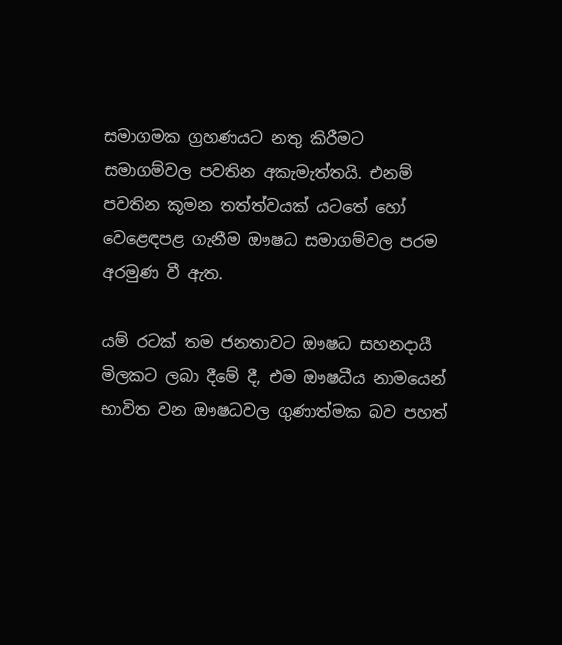සමාගමක ග්‍රහණයට නතු කිරීමට සමාගම්වල පවතින අකැමැත්තයි. එනම් පවතින කූමන තත්ත්වයක් යටතේ හෝ වෙළෙඳපළ ගැනීම ඖෂධ සමාගම්වල පරම අරමුණ වී ඇත.

යම් රටක් තම ජනතාවට ඖෂධ සහනදායී මිලකට ලබා දීමේ දී, එම ඖෂධීය නාමයෙන් භාවිත වන ඖෂධවල ගුණාත්මක බව පහත්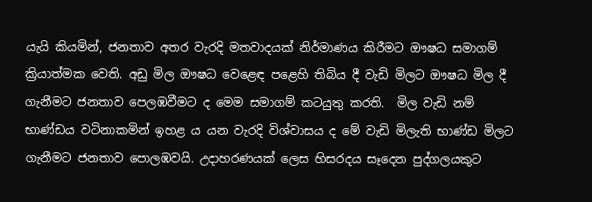යැයි කියමින්, ජනතාව අතර වැරදි මතවාදයක් නිර්මාණය කිරීමට ඖෂධ සමාගම් ක්‍රියාත්මක වෙති. අඩු මිල ඖෂධ වෙළෙඳ පළෙහි තිබිය දී වැඩි මිලට ඖෂධ මිල දී ගැනීමට ජනතාව පෙලඹවීමට ද මෙම සමාගම් කටයුතු කරති.  මිල වැඩි නම් භාණ්ඩය වටිනාකමින් ඉහළ ය යන වැරදි විශ්වාසය ද මේ වැඩි මිලැති භාණ්ඩ මිලට ගැනීමට ජනතාව පොලඹවයි. උදාහරණයක් ලෙස හිසරදය සෑදෙන පුද්ගලයකුට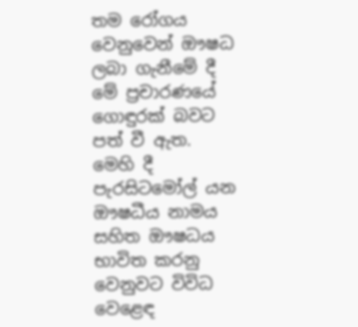තම රෝගය වෙනුවෙන් ඖෂධ ලබා ගැනීමේ දී මේ ප්‍රචාරණයේ ගොඳුරක් බවට පත් වී ඇත. මෙහි දී පැරසිටමෝල් යන ඖෂධීය නාමය සහිත ඖෂධය භාවිත කරනු වෙනුවට විවිධ වෙළෙඳ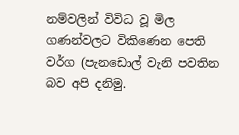නම්වලින් විවිධ වූ මිල ගණන්වලට විකිණෙන පෙති වර්ග (පැනඩොල් වැනි පවතින බව අපි දනිමු.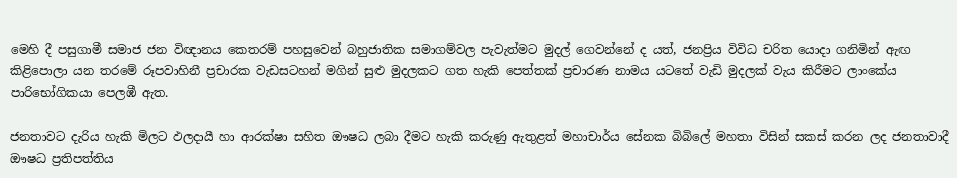මෙහි දී පසුගාමී සමාජ ජන විඥානය කෙතරම් පහසුවෙන් බහුජාතික සමාගම්වල පැවැත්මට මුදල් ගෙවන්නේ ද යත්, ජනප්‍රිය විවිධ චරිත යොදා ගනිමින් ඇඟ කිළිපොලා යන තරමේ රූපවාහිනී ප්‍රචාරක වැඩසටහන් මගින් සුළු මුදලකට ගත හැකි පෙත්තක් ප්‍රචාරණ නාමය යටතේ වැඩි මුදලක් වැය කිරීමට ලාංකේය පාරිභෝගිකයා පෙලඹී ඇත.

ජනතාවට දැරිය හැකි මිලට ඵලදායී හා ආරක්ෂා සහිත ඖෂධ ලබා දීමට හැකි කරුණු ඇතුළත් මහාචාර්ය සේනක බිබිලේ මහතා විසින් සකස් කරන ලද ජනතාවාදී ඖෂධ ප්‍රතිපත්තිය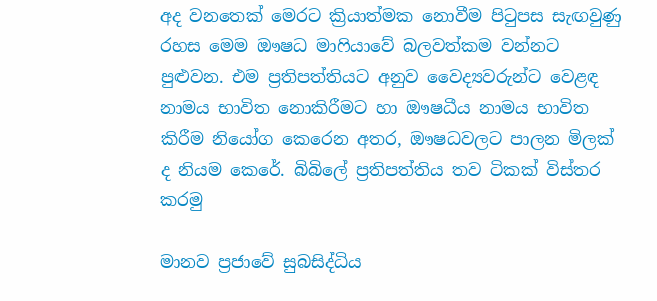අද වනතෙක් මෙරට ක්‍රියාත්මක නොවීම පිටුපස සැඟවුණු රහස මෙම ඖෂධ මාෆියාවේ බලවත්කම වන්නට පුළුවන. එම ප්‍රතිපත්තියට අනුව වෛද්‍යවරුන්ට වෙළඳ නාමය භාවිත නොකිරීමට හා ඖෂධීය නාමය භාවිත කිරීම නියෝග කෙරෙන අතර, ඖෂධවලට පාලන මිලක් ද නියම කෙරේ. බිබිලේ ප්‍රතිපත්තිය තව ටිකක් විස්තර කරමු

මානව ප්‍රජාවේ සුබසිද්ධිය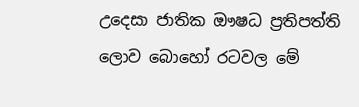උදෙසා ජාතික ඖෂධ ප්‍රතිපත්ති ලොව බොහෝ රටවල මේ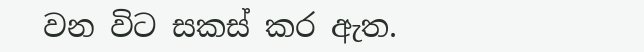වන විට සකස් කර ඇත.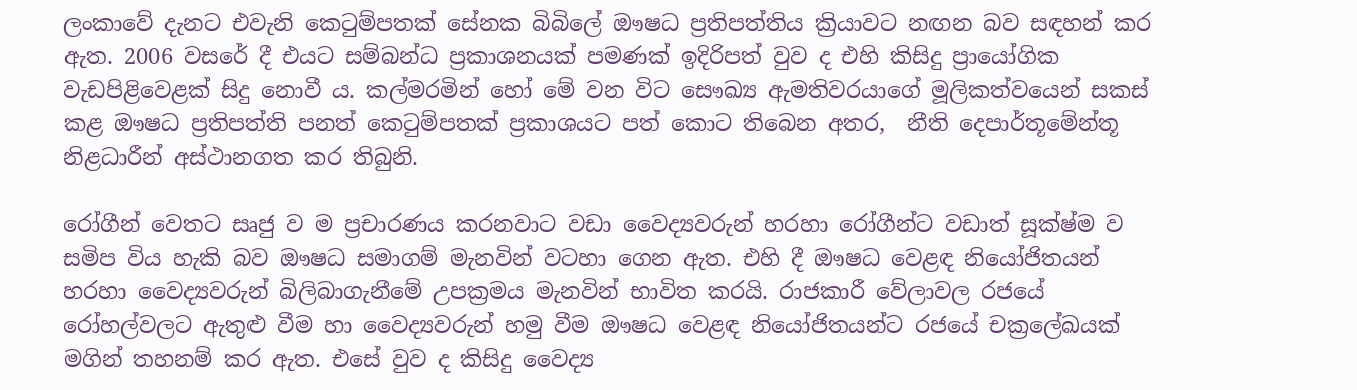ලංකාවේ දැනට එවැනි කෙටුම්පතක් සේනක බිබිලේ ඖෂධ ප්‍රතිපත්තිය ක්‍රියාවට නඟන බව සඳහන් කර ඇත. 2006 වසරේ දී එයට සම්බන්ධ ප්‍රකාශනයක් පමණක් ඉදිරිපත් වුව ද එහි කිසිදු ප්‍රායෝගික වැඩපිළිවෙළක් සිදු නොවී ය. කල්මරමින් හෝ මේ වන විට සෞඛ්‍ය ඇමතිවරයාගේ මූලිකත්වයෙන් සකස් කළ ඖෂධ ප්‍රතිපත්ති පනත් කෙටුම්පතක් ප්‍රකාශයට පත් කොට තිබෙන අතර,  නීති දෙපාර්තූමේන්තූ නිළධාරීන් අස්ථානගත කර තිබුනි.

රෝගීන් වෙතට සෘජු ව ම ප්‍රචාරණය කරනවාට වඩා වෛද්‍යවරුන් හරහා රෝගීන්ට වඩාත් සූක්ෂ්ම ව සමිප විය හැකි බව ඖෂධ සමාගම් මැනවින් වටහා ගෙන ඇත. එහි දී ඖෂධ වෙළඳ නියෝජිතයන් හරහා වෛද්‍යවරුන් බිලිබාගැනීමේ උපක්‍රමය මැනවින් භාවිත කරයි. රාජකාරී වේලාවල රජයේ රෝහල්වලට ඇතුළු වීම හා වෛද්‍යවරුන් හමු වීම ඖෂධ වෙළඳ නියෝජිතයන්ට රජයේ චක්‍රලේඛයක් මගින් තහනම් කර ඇත. එසේ වුව ද කිසිදු වෛද්‍ය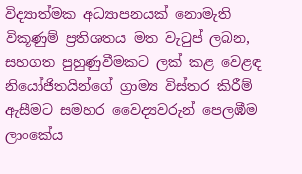විද්‍යාත්මක අධ්‍යාපනයක් නොමැති විකූණුම් ප්‍රතිශතය මත වැටුප් ලබන, සහගත පුහුණුවීමකට ලක් කළ වෙළඳ නියෝජිතයින්ගේ ග්‍රාම්‍ය විස්තර කිරීම් ඇසීමට සමහර වෛද්‍යවරුන් පෙලඹීම ලාංකේය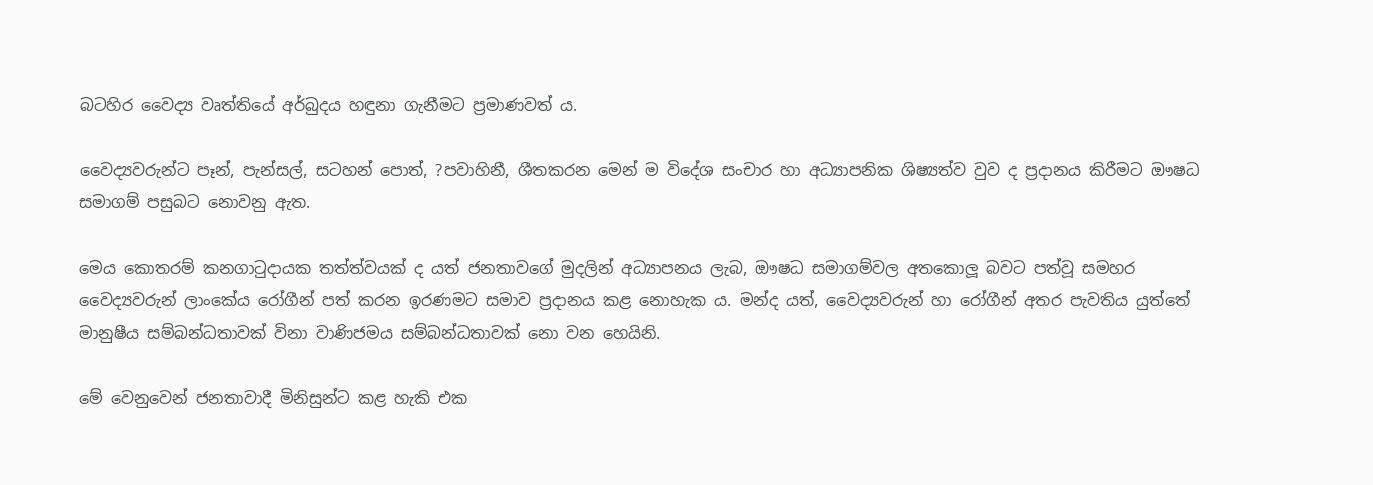බටහිර වෛද්‍ය වෘත්තියේ අර්බුදය හඳුනා ගැනීමට ප්‍රමාණවත් ය.

වෛද්‍යවරුන්ට පෑන්, පැන්සල්, සටහන් පොත්, ?පවාහිනී, ශීතකරන මෙන් ම විදේශ සංචාර හා අධ්‍යාපනික ශිෂ්‍යත්ව වුව ද ප්‍රදානය කිරීමට ඖෂධ සමාගම් පසුබට නොවනු ඇත.

මෙය කොතරම් කනගාටුදායක තත්ත්වයක් ද යත් ජනතාවගේ මුදලින් අධ්‍යාපනය ලැබ, ඖෂධ සමාගම්වල අතකොලූ බවට පත්වූ සමහර වෛද්‍යවරුන් ලාංකේය රෝගීන් පත් කරන ඉරණමට සමාව ප්‍රදානය කළ නොහැක ය. මන්ද යත්, වෛද්‍යවරුන් හා රෝගීන් අතර පැවතිය යුත්තේ මානුෂීය සම්බන්ධතාවක් විනා වාණිජමය සම්බන්ධතාවක් නො වන හෙයිනි.

මේ වෙනුවෙන් ජනතාවාදී මිනිසුන්ට කළ හැකි එක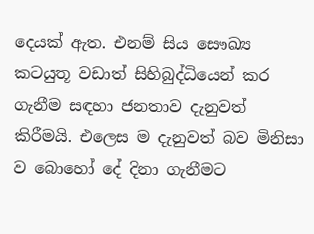දෙයක් ඇත. එනම් සිය සෞඛ්‍ය කටයුතූ වඩාත් සිහිබුද්ධියෙන් කර ගැනීම සඳහා ජනතාව දැනුවත් කිරීමයි. එලෙස ම දැනුවත් බව මිනිසා ව බොහෝ දේ දිනා ගැනීමට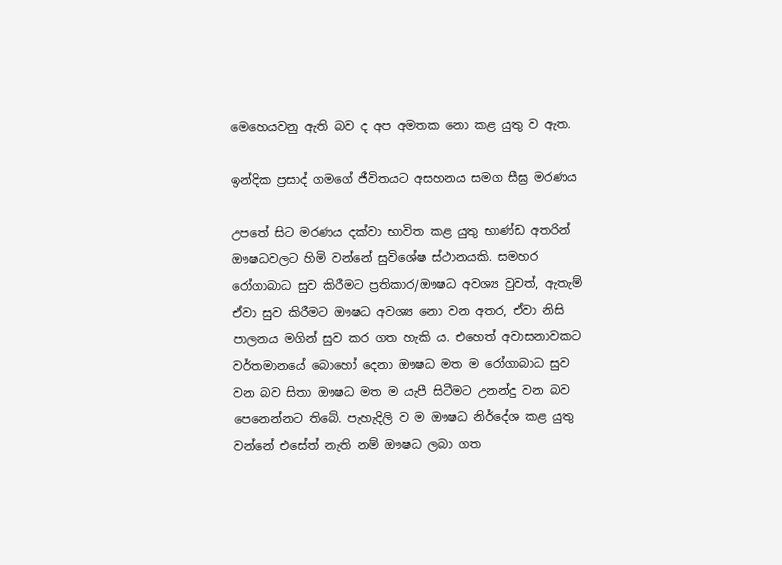මෙහෙයවනු ඇති බව ද අප අමතක නො කළ යුතු ව ඇත.

ඉන්දික ප්‍රසාද් ගමගේ ජීවිතයට අසහනය සමග සීඝ්‍ර මරණය

උපතේ සිට මරණය දක්වා භාවිත කළ යුතු භාණ්ඩ අතරින් ඖෂධවලට හිමි වන්නේ සුවිශේෂ ස්ථානයකි. සමහර රෝගාබාධ සුව කිරීමට ප්‍රතිකාර/ඖෂධ අවශ්‍ය වුවත්, ඇතැම් ඒවා සුව කිරීමට ඖෂධ අවශ්‍ය නො වන අතර, ඒවා නිසි පාලනය මගින් සුව කර ගත හැකි ය. එහෙත් අවාසනාවකට වර්තමානයේ බොහෝ දෙනා ඖෂධ මත ම රෝගාබාධ සුව වන බව සිතා ඖෂධ මත ම යැපී සිටීමට උනන්දු වන බව පෙනෙන්නට තිබේ. පැහැදිලි ව ම ඖෂධ නිර්දේශ කළ යුතු වන්නේ එසේත් නැති නම් ඖෂධ ලබා ගත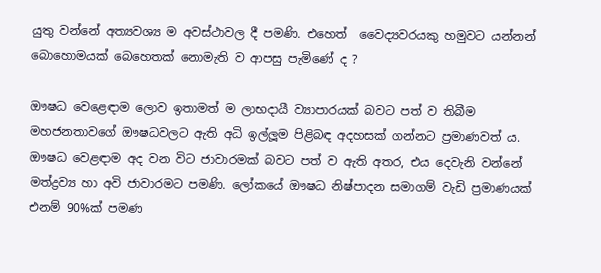යුතු වන්නේ අත්‍යවශ්‍ය ම අවස්ථාවල දී පමණි. එහෙත්  වෛද්‍යවරයකු හමුවට යන්නන් බොහොමයක් බෙහෙතක් නොමැති ව ආපසු පැමිණේ ද ?

ඖෂධ වෙළෙඳාම ලොව ඉතාමත් ම ලාභදායී ව්‍යාපාරයක් බවට පත් ව තිබීම මහජනතාවගේ ඖෂධවලට ඇති අධි ඉල්ලූම පිළිබඳ අදහසක් ගන්නට ප්‍රමාණවත් ය. ඖෂධ වෙළඳාම අද වන විට ජාවාරමක් බවට පත් ව ඇති අතර, එය දෙවැනි වන්නේ මත්ද්‍රව්‍ය හා අවි ජාවාරමට පමණි. ලෝකයේ ඖෂධ නිෂ්පාදන සමාගම් වැඩි ප්‍රමාණයක් එනම් 90%ක් පමණ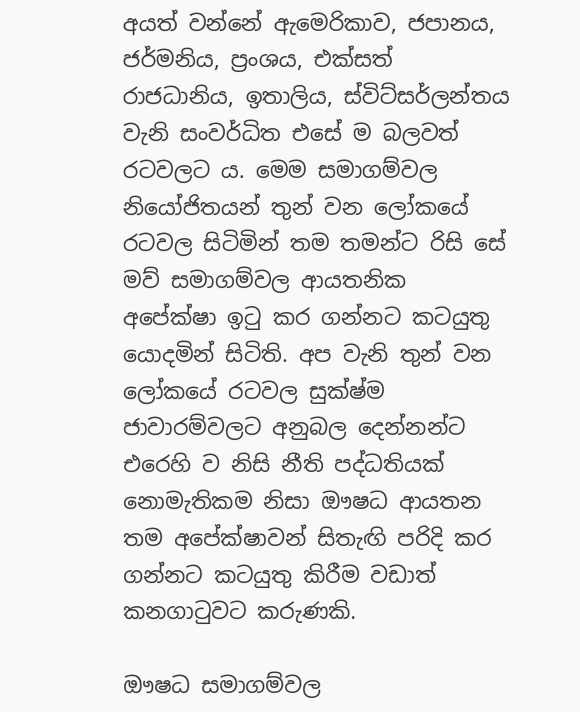අයත් වන්නේ ඇමෙරිකාව, ජපානය, ජර්මනිය, ප්‍රංශය, එක්සත් රාජධානිය, ඉතාලිය, ස්විට්සර්ලන්තය වැනි සංවර්ධිත එසේ ම බලවත් රටවලට ය. මෙම සමාගම්වල නියෝජිතයන් තුන් වන ලෝකයේ රටවල සිටිමින් තම තමන්ට රිසි සේ මව් සමාගම්වල ආයතනික අපේක්ෂා ඉටු කර ගන්නට කටයුතු යොදමින් සිටිති. අප වැනි තුන් වන ලෝකයේ රටවල සුක්ෂ්ම ජාවාරම්වලට අනුබල දෙන්නන්ට එරෙහි ව නිසි නීති පද්ධතියක් නොමැතිකම නිසා ඖෂධ ආයතන තම අපේක්ෂාවන් සිතැඟි පරිදි කර ගන්නට කටයුතු කිරීම වඩාත් කනගාටුවට කරුණකි.

ඖෂධ සමාගම්වල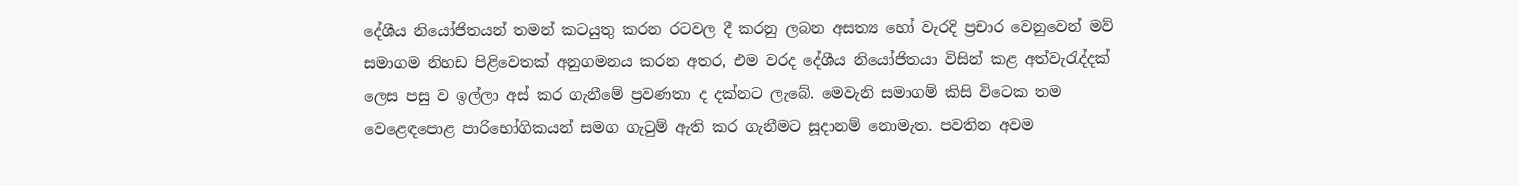දේශීය නියෝජිතයන් තමන් කටයුතු කරන රටවල දී කරනු ලබන අසත්‍ය හෝ වැරදි ප්‍රචාර වෙනුවෙන් මව් සමාගම නිහඩ පිළිවෙතක් අනුගමනය කරන අතර, එම වරද දේශීය නියෝජිතයා විසින් කළ අත්වැරැද්දක් ලෙස පසු ව ඉල්ලා අස් කර ගැනීමේ ප්‍රවණතා ද දක්නට ලැබේ. මෙවැනි සමාගම් කිසි විටෙක තම වෙළෙඳපොළ පාරිභෝගිකයන් සමග ගැටුම් ඇති කර ගැනීමට සූදානම් නොමැත. පවතින අවම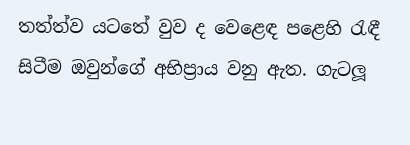තත්ත්ව යටතේ වුව ද වෙළෙඳ පළෙහි රැඳී සිටීම ඔවුන්ගේ අභිප්‍රාය වනු ඇත. ගැටලූ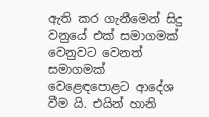ඇති කර ගැනීමෙන් සිදු වනුයේ එක් සමාගමක් වෙනුවට වෙනත් සමාගමක් වෙළෙඳපොළට ආදේශ වීම යි. එයින් හානි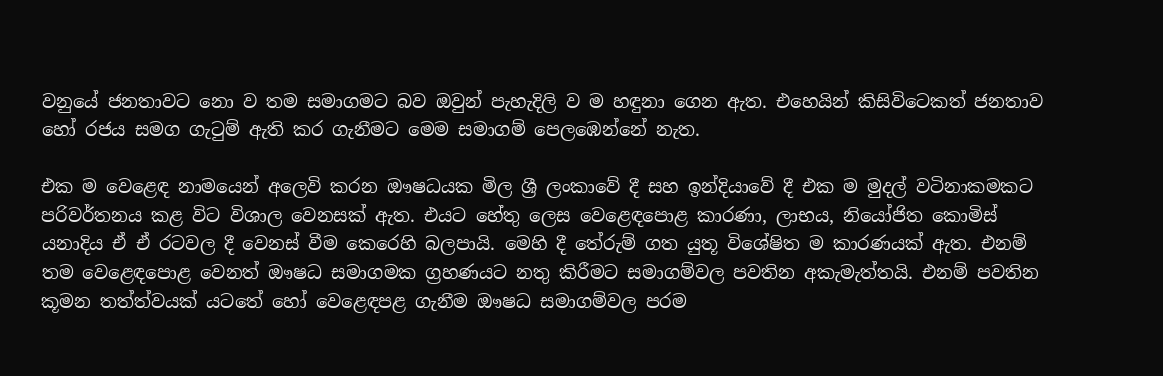වනුයේ ජනතාවට නො ව තම සමාගමට බව ඔවුන් පැහැදිලි ව ම හඳුනා ගෙන ඇත. එහෙයින් කිසිවිටෙකත් ජනතාව හෝ රජය සමග ගැටුම් ඇති කර ගැනීමට මෙම සමාගම් පෙලඹෙන්නේ නැත.

එක ම වෙළෙඳ නාමයෙන් අලෙවි කරන ඖෂධයක මිල ශ්‍රී ලංකාවේ දී සහ ඉන්දියාවේ දී එක ම මුදල් වටිනාකමකට පරිවර්තනය කළ විට විශාල වෙනසක් ඇත. එයට හේතු ලෙස වෙළෙඳපොළ කාරණා, ලාභය, නියෝජිත කොමිස් යනාදිය ඒ ඒ රටවල දී වෙනස් වීම කෙරෙහි බලපායි. මෙහි දී තේරුම් ගත යුතූ විශේෂිත ම කාරණයක් ඇත. එනම් තම වෙළෙඳපොළ වෙනත් ඖෂධ සමාගමක ග්‍රහණයට නතු කිරීමට සමාගම්වල පවතින අකැමැත්තයි. එනම් පවතින කූමන තත්ත්වයක් යටතේ හෝ වෙළෙඳපළ ගැනීම ඖෂධ සමාගම්වල පරම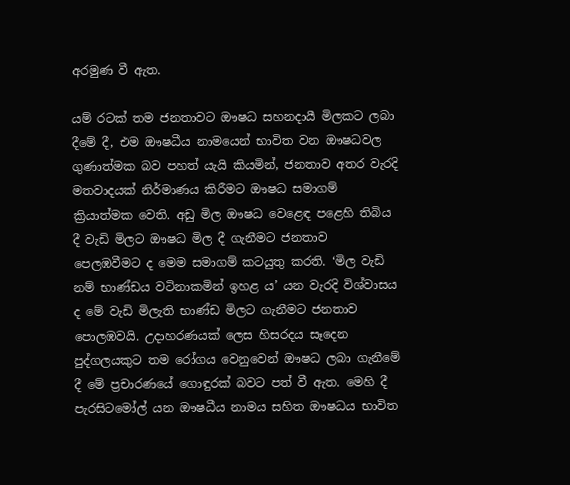අරමුණ වී ඇත.

යම් රටක් තම ජනතාවට ඖෂධ සහනදායී මිලකට ලබා දීමේ දී, එම ඖෂධීය නාමයෙන් භාවිත වන ඖෂධවල ගුණාත්මක බව පහත් යැයි කියමින්, ජනතාව අතර වැරදි මතවාදයක් නිර්මාණය කිරීමට ඖෂධ සමාගම් ක්‍රියාත්මක වෙති. අඩු මිල ඖෂධ වෙළෙඳ පළෙහි තිබිය දී වැඩි මිලට ඖෂධ මිල දී ගැනීමට ජනතාව පෙලඹවීමට ද මෙම සමාගම් කටයුතු කරති. ‘මිල වැඩි නම් භාණ්ඩය වටිනාකමින් ඉහළ ය’ යන වැරදි විශ්වාසය ද මේ වැඩි මිලැති භාණ්ඩ මිලට ගැනීමට ජනතාව පොලඹවයි. උදාහරණයක් ලෙස හිසරදය සෑදෙන පුද්ගලයකුට තම රෝගය වෙනුවෙන් ඖෂධ ලබා ගැනීමේ දී මේ ප්‍රචාරණයේ ගොඳුරක් බවට පත් වී ඇත. මෙහි දී පැරසිටමෝල් යන ඖෂධීය නාමය සහිත ඖෂධය භාවිත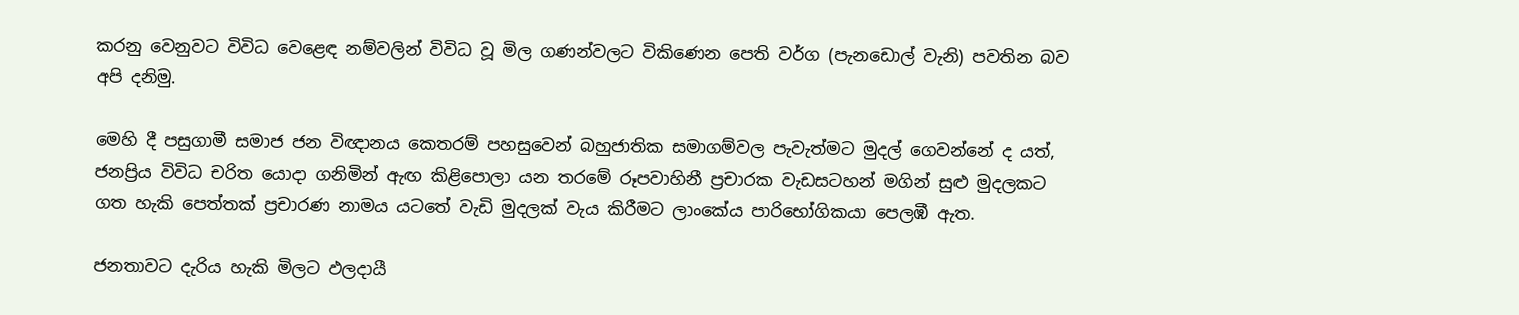කරනු වෙනුවට විවිධ වෙළෙඳ නම්වලින් විවිධ වූ මිල ගණන්වලට විකිණෙන පෙති වර්ග (පැනඩොල් වැනි) පවතින බව අපි දනිමු.

මෙහි දී පසුගාමී සමාජ ජන විඥානය කෙතරම් පහසුවෙන් බහුජාතික සමාගම්වල පැවැත්මට මුදල් ගෙවන්නේ ද යත්, ජනප්‍රිය විවිධ චරිත යොදා ගනිමින් ඇඟ කිළිපොලා යන තරමේ රූපවාහිනී ප්‍රචාරක වැඩසටහන් මගින් සුළු මුදලකට ගත හැකි පෙත්තක් ප්‍රචාරණ නාමය යටතේ වැඩි මුදලක් වැය කිරීමට ලාංකේය පාරිභෝගිකයා පෙලඹී ඇත.

ජනතාවට දැරිය හැකි මිලට ඵලදායී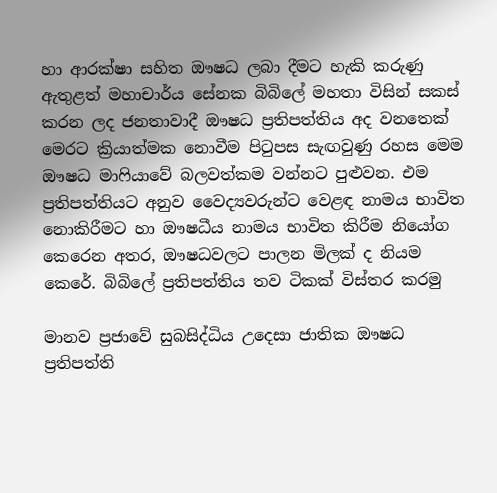හා ආරක්ෂා සහිත ඖෂධ ලබා දීමට හැකි කරුණු ඇතුළත් මහාචාර්ය සේනක බිබිලේ මහතා විසින් සකස් කරන ලද ජනතාවාදී ඖෂධ ප්‍රතිපත්තිය අද වනතෙක් මෙරට ක්‍රියාත්මක නොවීම පිටුපස සැඟවුණු රහස මෙම ඖෂධ මාෆියාවේ බලවත්කම වන්නට පුළුවන. එම ප්‍රතිපත්තියට අනුව වෛද්‍යවරුන්ට වෙළඳ නාමය භාවිත නොකිරීමට හා ඖෂධීය නාමය භාවිත කිරීම නියෝග කෙරෙන අතර, ඖෂධවලට පාලන මිලක් ද නියම කෙරේ. බිබිලේ ප්‍රතිපත්තිය තව ටිකක් විස්තර කරමු

මානව ප්‍රජාවේ සුබසිද්ධිය උදෙසා ජාතික ඖෂධ ප්‍රතිපත්ති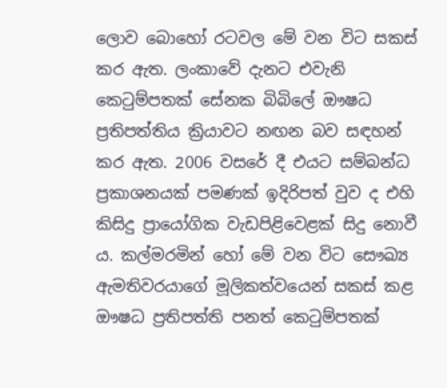ලොව බොහෝ රටවල මේ වන විට සකස් කර ඇත. ලංකාවේ දැනට එවැනි කෙටුම්පතක් සේනක බිබිලේ ඖෂධ ප්‍රතිපත්තිය ක්‍රියාවට නඟන බව සඳහන් කර ඇත. 2006 වසරේ දී එයට සම්බන්ධ ප්‍රකාශනයක් පමණක් ඉදිරිපත් වුව ද එහි කිසිදු ප්‍රායෝගික වැඩපිළිවෙළක් සිදු නොවී ය. කල්මරමින් හෝ මේ වන විට සෞඛ්‍ය ඇමතිවරයාගේ මූලිකත්වයෙන් සකස් කළ ඖෂධ ප්‍රතිපත්ති පනත් කෙටුම්පතක්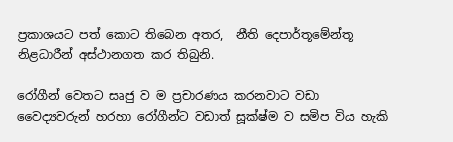ප්‍රකාශයට පත් කොට තිබෙන අතර,  නීති දෙපාර්තූමේන්තූ නිළධාරීන් අස්ථානගත කර තිබුනි.

රෝගීන් වෙතට සෘජු ව ම ප්‍රචාරණය කරනවාට වඩා වෛද්‍යවරුන් හරහා රෝගීන්ට වඩාත් සූක්ෂ්ම ව සමිප විය හැකි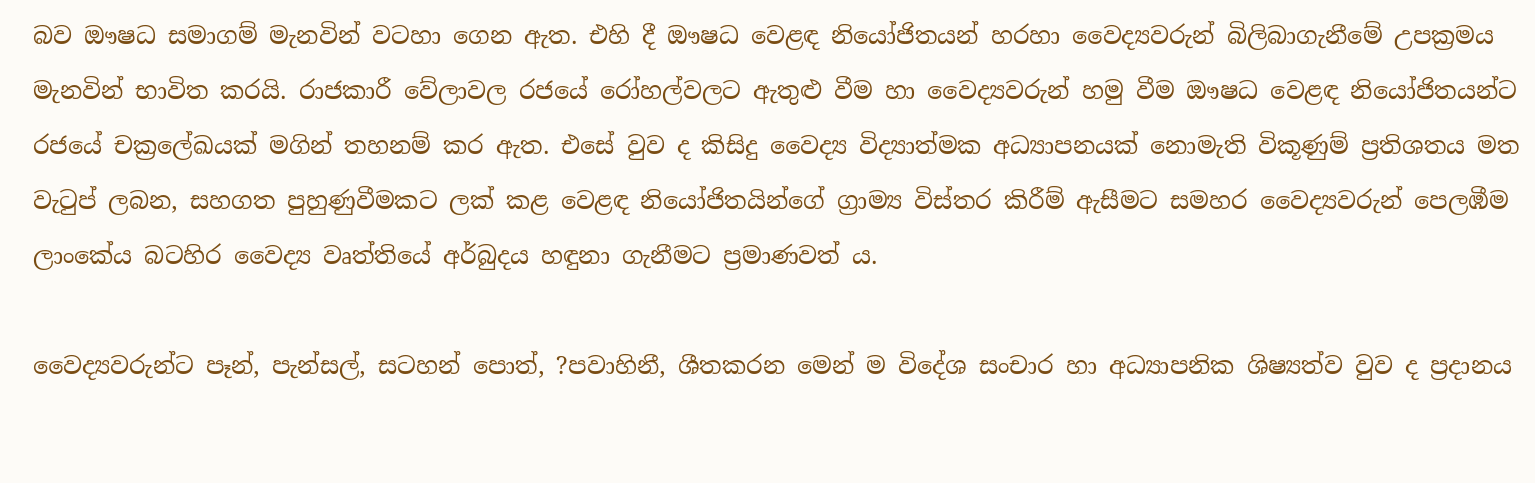බව ඖෂධ සමාගම් මැනවින් වටහා ගෙන ඇත. එහි දී ඖෂධ වෙළඳ නියෝජිතයන් හරහා වෛද්‍යවරුන් බිලිබාගැනීමේ උපක්‍රමය මැනවින් භාවිත කරයි. රාජකාරී වේලාවල රජයේ රෝහල්වලට ඇතුළු වීම හා වෛද්‍යවරුන් හමු වීම ඖෂධ වෙළඳ නියෝජිතයන්ට රජයේ චක්‍රලේඛයක් මගින් තහනම් කර ඇත. එසේ වුව ද කිසිදු වෛද්‍ය විද්‍යාත්මක අධ්‍යාපනයක් නොමැති විකූණුම් ප්‍රතිශතය මත වැටුප් ලබන, සහගත පුහුණුවීමකට ලක් කළ වෙළඳ නියෝජිතයින්ගේ ග්‍රාම්‍ය විස්තර කිරීම් ඇසීමට සමහර වෛද්‍යවරුන් පෙලඹීම ලාංකේය බටහිර වෛද්‍ය වෘත්තියේ අර්බුදය හඳුනා ගැනීමට ප්‍රමාණවත් ය.

වෛද්‍යවරුන්ට පෑන්, පැන්සල්, සටහන් පොත්, ?පවාහිනී, ශීතකරන මෙන් ම විදේශ සංචාර හා අධ්‍යාපනික ශිෂ්‍යත්ව වුව ද ප්‍රදානය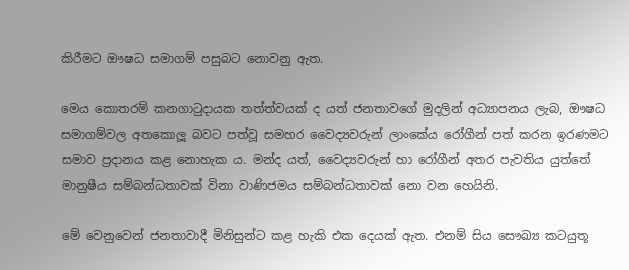කිරීමට ඖෂධ සමාගම් පසුබට නොවනු ඇත.

මෙය කොතරම් කනගාටුදායක තත්ත්වයක් ද යත් ජනතාවගේ මුදලින් අධ්‍යාපනය ලැබ, ඖෂධ සමාගම්වල අතකොලූ බවට පත්වූ සමහර වෛද්‍යවරුන් ලාංකේය රෝගීන් පත් කරන ඉරණමට සමාව ප්‍රදානය කළ නොහැක ය. මන්ද යත්, වෛද්‍යවරුන් හා රෝගීන් අතර පැවතිය යුත්තේ මානුෂීය සම්බන්ධතාවක් විනා වාණිජමය සම්බන්ධතාවක් නො වන හෙයිනි.

මේ වෙනුවෙන් ජනතාවාදී මිනිසුන්ට කළ හැකි එක දෙයක් ඇත. එනම් සිය සෞඛ්‍ය කටයුතූ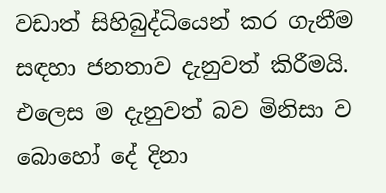වඩාත් සිහිබුද්ධියෙන් කර ගැනීම සඳහා ජනතාව දැනුවත් කිරීමයි. එලෙස ම දැනුවත් බව මිනිසා ව බොහෝ දේ දිනා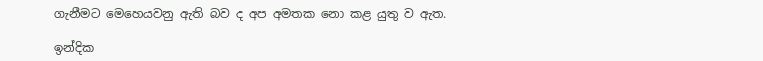ගැනීමට මෙහෙයවනු ඇති බව ද අප අමතක නො කළ යුතු ව ඇත.

ඉන්දික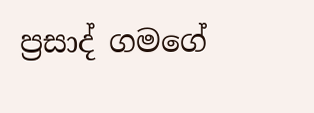ප්‍රසාද් ගමගේ